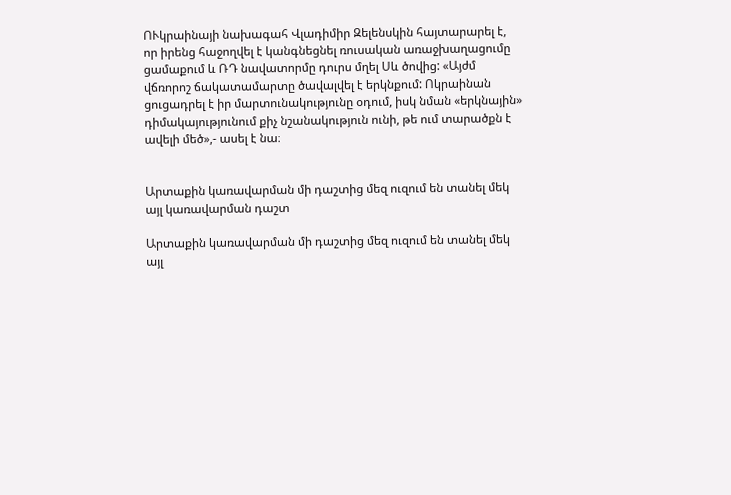ՈՒկրաինայի նախագահ Վլադիմիր Զելենսկին հայտարարել է, որ իրենց հաջողվել է կանգնեցնել ռուսական առաջխաղացումը ցամաքում և ՌԴ նավատորմը դուրս մղել Սև ծովից: «Այժմ վճռորոշ ճակատամարտը ծավալվել է երկնքում: Ոկրաինան ցուցադրել է իր մարտունակությունը օդում, իսկ նման «երկնային» դիմակայությունում քիչ նշանակություն ունի, թե ում տարածքն է ավելի մեծ»,- ասել է նա։


Արտաքին կառավարման մի դաշտից մեզ ուզում են տանել մեկ այլ կառավարման դաշտ

Արտաքին կառավարման մի դաշտից մեզ ուզում են տանել մեկ այլ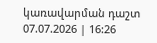կառավարման դաշտ
07.07.2026 | 16:26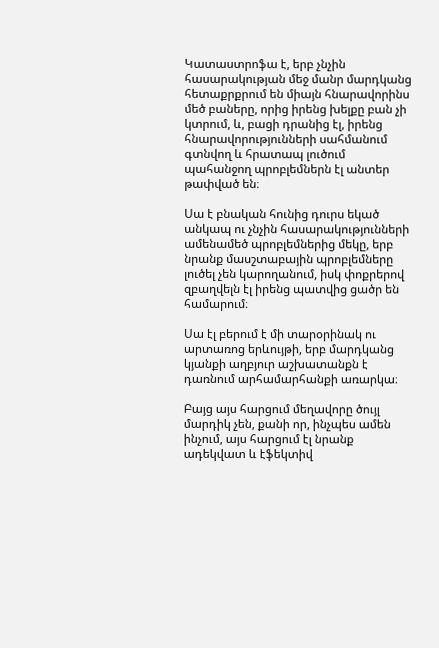Կատաստրոֆա է, երբ չնչին հասարակության մեջ մանր մարդկանց հետաքրքրում են միայն հնարավորինս մեծ բաները, որից իրենց խելքը բան չի կտրում, և, բացի դրանից էլ, իրենց հնարավորությունների սահմանում գտնվող և հրատապ լուծում պահանջող պրոբլեմներն էլ անտեր թափված են։

Սա է բնական հունից դուրս եկած անկապ ու չնչին հասարակությունների ամենամեծ պրոբլեմներից մեկը, երբ նրանք մասշտաբային պրոբլեմները լուծել չեն կարողանում, իսկ փոքրերով զբաղվելն էլ իրենց պատվից ցածր են համարում։

Սա էլ բերում է մի տարօրինակ ու արտառոց երևույթի, երբ մարդկանց կյանքի աղբյուր աշխատանքն է դառնում արհամարհանքի առարկա։

Բայց այս հարցում մեղավորը ծույլ մարդիկ չեն, քանի որ, ինչպես ամեն ինչում, այս հարցում էլ նրանք ադեկվատ և էֆեկտիվ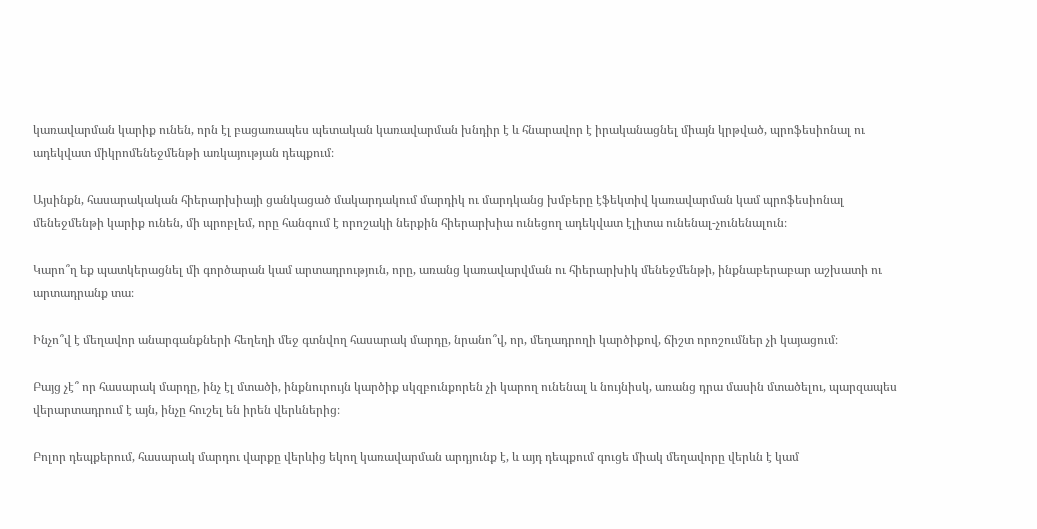կառավարման կարիք ունեն, որն էլ բացառապես պետական կառավարման խնդիր է և հնարավոր է իրականացնել միայն կրթված, պրոֆեսիոնալ ու ադեկվատ միկրոմենեջմենթի առկայության դեպքում։

Այսինքն, հասարակական հիերարխիայի ցանկացած մակարդակում մարդիկ ու մարդկանց խմբերը էֆեկտիվ կառավարման կամ պրոֆեսիոնալ մենեջմենթի կարիք ունեն, մի պրոբլեմ, որը հանգում է որոշակի ներքին հիերարխիա ունեցող ադեկվատ էլիտա ունենալ-չունենալուն։

Կարո՞ղ եք պատկերացնել մի գործարան կամ արտադրություն, որը, առանց կառավարվման ու հիերարխիկ մենեջմենթի, ինքնաբերաբար աշխատի ու արտադրանք տա։

Ինչո՞վ է մեղավոր անարգանքների հեղեղի մեջ գտնվող հասարակ մարդը, նրանո՞վ, որ, մեղադրողի կարծիքով, ճիշտ որոշումներ չի կայացում։

Բայց չէ՞ որ հասարակ մարդը, ինչ էլ մտածի, ինքնուրույն կարծիք սկզբունքորեն չի կարող ունենալ և նույնիսկ, առանց դրա մասին մտածելու, պարզապես վերարտադրում է այն, ինչը հուշել են իրեն վերևներից։

Բոլոր դեպքերում, հասարակ մարդու վարքը վերևից եկող կառավարման արդյունք է, և այդ դեպքում գուցե միակ մեղավորը վերևն է կամ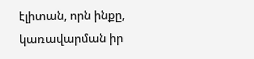էլիտան, որն ինքը, կառավարման իր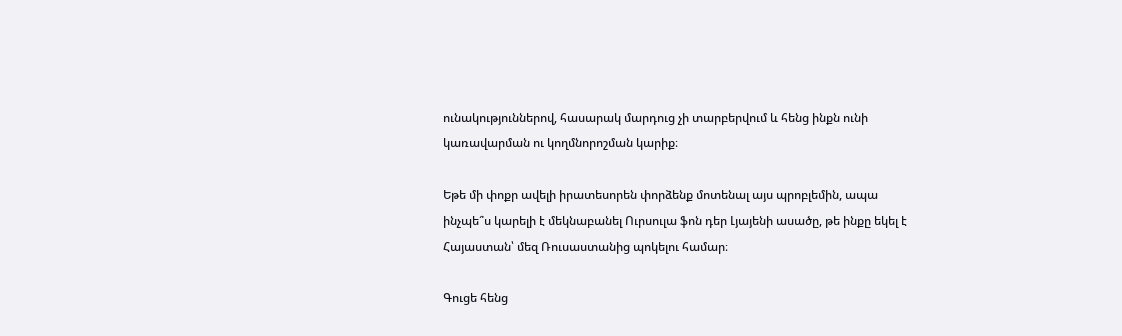ունակություններով, հասարակ մարդուց չի տարբերվում և հենց ինքն ունի կառավարման ու կողմնորոշման կարիք։

Եթե մի փոքր ավելի իրատեսորեն փորձենք մոտենալ այս պրոբլեմին, ապա ինչպե՞ս կարելի է մեկնաբանել Ուրսուլա ֆոն դեր Լյայենի ասածը, թե ինքը եկել է Հայաստան՝ մեզ Ռուսաստանից պոկելու համար։

Գուցե հենց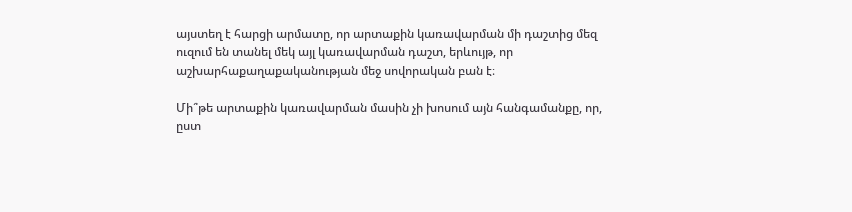այստեղ է հարցի արմատը, որ արտաքին կառավարման մի դաշտից մեզ ուզում են տանել մեկ այլ կառավարման դաշտ, երևույթ, որ աշխարհաքաղաքականության մեջ սովորական բան է։

Մի՞թե արտաքին կառավարման մասին չի խոսում այն հանգամանքը, որ, ըստ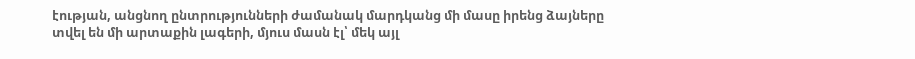էության, անցնող ընտրությունների ժամանակ մարդկանց մի մասը իրենց ձայները տվել են մի արտաքին լագերի, մյուս մասն էլ՝ մեկ այլ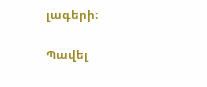լագերի։

Պավել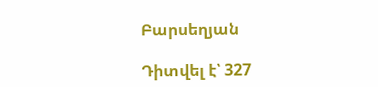Բարսեղյան

Դիտվել է՝ 327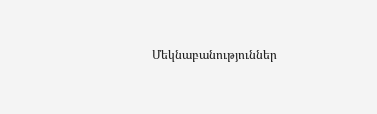Մեկնաբանություններ